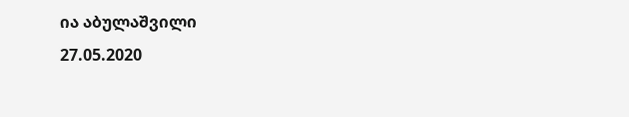ია აბულაშვილი
27.05.2020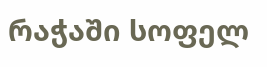რაჭაში სოფელ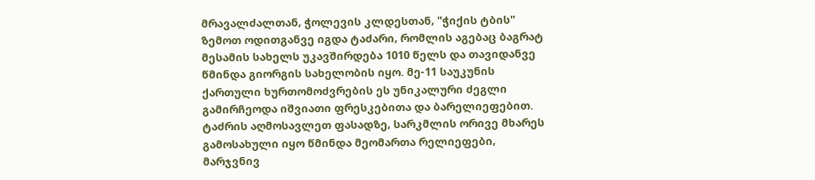მრავალძალთან, ჭოლევის კლდესთან, "ჭიქის ტბის" ზემოთ ოდითგანვე იგდა ტაძარი, რომლის აგებაც ბაგრატ მესამის სახელს უკავშირდება 1010 წელს და თავიდანვე წმინდა გიორგის სახელობის იყო. მე-11 საუკუნის ქართული ხურთომოძვრების ეს უნიკალური ძეგლი გამირჩეოდა იშვიათი ფრესკებითა და ბარელიეფებით. ტაძრის აღმოსავლეთ ფასადზე, სარკმლის ორივე მხარეს გამოსახული იყო წმინდა მეომართა რელიეფები, მარჯვნივ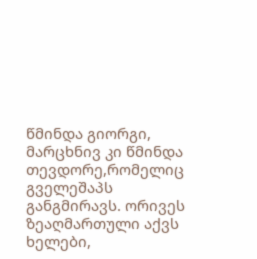წმინდა გიორგი, მარცხნივ კი წმინდა თევდორე,რომელიც გველეშაპს განგმირავს. ორივეს ზეაღმართული აქვს ხელები,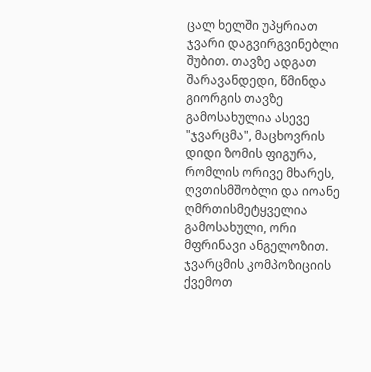ცალ ხელში უპყრიათ ჯვარი დაგვირგვინებლი შუბით. თავზე ადგათ შარავანდედი, წმინდა გიორგის თავზე გამოსახულია ასევე "ჯვარცმა", მაცხოვრის დიდი ზომის ფიგურა, რომლის ორივე მხარეს, ღვთისმშობლი და იოანე ღმრთისმეტყველია გამოსახული, ორი მფრინავი ანგელოზით. ჯვარცმის კომპოზიციის ქვემოთ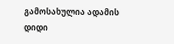გამოსახულია ადამის დიდი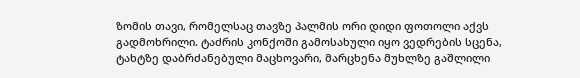ზომის თავი, რომელსაც თავზე პალმის ორი დიდი ფოთოლი აქვს გადმოხრილი. ტაძრის კონქოში გამოსახული იყო ვედრების სცენა, ტახტზე დაბრძანებული მაცხოვარი, მარცხენა მუხლზე გაშლილი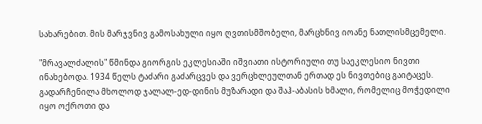სახარებით. მის მარჯვნივ გამოსახული იყო ღვთისმშობელი, მარცხნივ იოანე ნათლისმცემელი.

"მრავალძალის" წმინდა გიორგის ეკლესიაში იშვიათი ისტორიული თუ საეკლესიო ნივთი ინახებოდა. 1934 წელს ტაძარი გაძარცვეს და ვერცხლეულთან ერთად ეს ნივთებიც გაიტაცეს. გადარჩენილა მხოლოდ ჯალალ-ედ-დინის მუზარადი და შაჰ-აბასის ხმალი, რომელიც მოჭედილი იყო ოქროთი და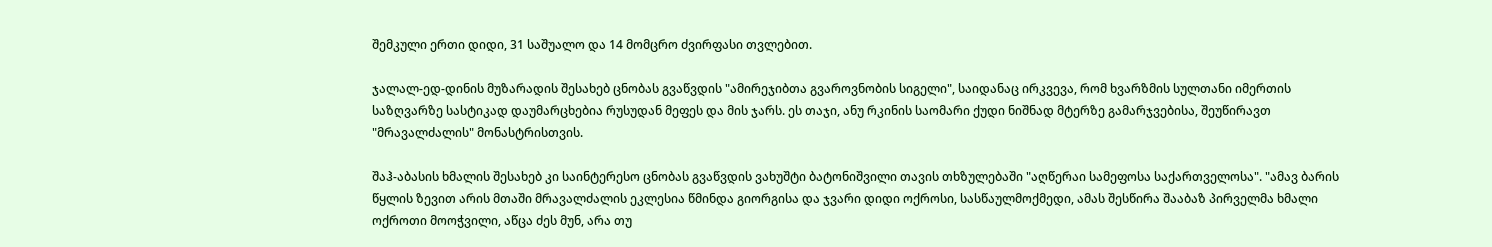შემკული ერთი დიდი, 31 საშუალო და 14 მომცრო ძვირფასი თვლებით.

ჯალალ-ედ-დინის მუზარადის შესახებ ცნობას გვაწვდის "ამირეჯიბთა გვაროვნობის სიგელი", საიდანაც ირკვევა, რომ ხვარზმის სულთანი იმერთის საზღვარზე სასტიკად დაუმარცხებია რუსუდან მეფეს და მის ჯარს. ეს თაჯი, ანუ რკინის საომარი ქუდი ნიშნად მტერზე გამარჯვებისა, შეუწირავთ "მრავალძალის" მონასტრისთვის.

შაჰ-აბასის ხმალის შესახებ კი საინტერესო ცნობას გვაწვდის ვახუშტი ბატონიშვილი თავის თხზულებაში "აღწერაი სამეფოსა საქართველოსა". "ამავ ბარის წყლის ზევით არის მთაში მრავალძალის ეკლესია წმინდა გიორგისა და ჯვარი დიდი ოქროსი, სასწაულმოქმედი, ამას შესწირა შააბაზ პირველმა ხმალი ოქროთი მოოჭვილი, აწცა ძეს მუნ, არა თუ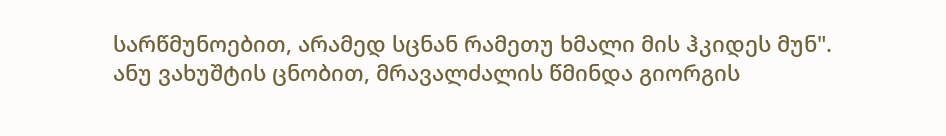სარწმუნოებით, არამედ სცნან რამეთუ ხმალი მის ჰკიდეს მუნ". ანუ ვახუშტის ცნობით, მრავალძალის წმინდა გიორგის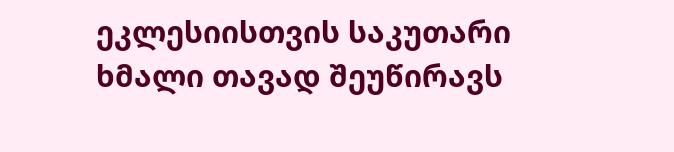ეკლესიისთვის საკუთარი ხმალი თავად შეუწირავს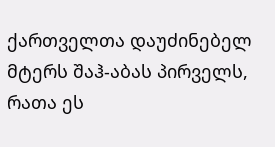ქართველთა დაუძინებელ მტერს შაჰ-აბას პირველს, რათა ეს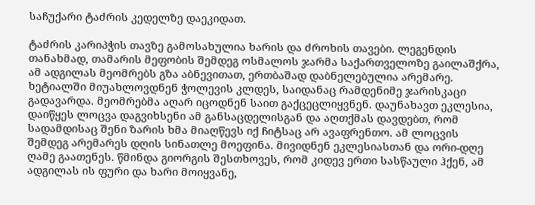საჩუქარი ტაძრის კედელზე დაეკიდათ.

ტაძრის კარიპჭის თავზე გამოსახულია ხარის და ძროხის თავები. ლეგენდის თანახმად, თამარის მეფობის შემდეგ ოსმალოს ჯარმა საქართველოზე გაილაშქრა, ამ ადგილას მეომრებს გზა აბნევითათ, ერთბაშად დაბნელებულია არემარე. ხეტიალში მიუახლოვდნენ ჭოლევის კლდეს, საიდანაც რამდენიმე ჯარისკაცი გადავარდა. მეომრებმა აღარ იცოდნენ საით გაქცეცლიყვნენ. დაუნახავთ ეკლესია, დაიწყეს ლოცვა დაგვიხსენი ამ განსაცდელისგან და აღთქმას დავდებთ, რომ სადამდისაც შენი ზარის ხმა მიაღწევს იქ ჩიტსაც არ ავაფრენთო. ამ ლოცვის შემდეგ არემარეს დღის სინათლე მოეფინა. მივიდნენ ეკლესიასთან და ორი-დღე ღამე გაათენეს. წმინდა გიორგის შესთხოვეს, რომ კიდევ ერთი სასწაული ჰქენ, ამ ადგილას ის ფური და ხარი მოიყვანე,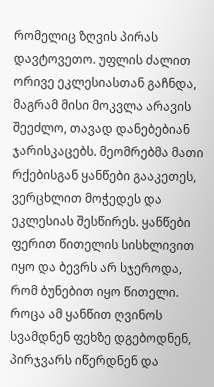რომელიც ზღვის პირას დავტოვეთო. უფლის ძალით ორივე ეკლესიასთან გაჩნდა, მაგრამ მისი მოკვლა არავის შეეძლო, თავად დანებებიან ჯარისკაცებს. მეომრებმა მათი რქებისგან ყანწები გააკეთეს, ვერცხლით მოჭედეს და ეკლესიას შესწირეს. ყანწები ფერით წითელის სისხლივით იყო და ბევრს არ სჯეროდა, რომ ბუნებით იყო წითელი. როცა ამ ყანწით ღვინოს სვამდნენ ფეხზე დგებოდნენ, პირჯვარს იწერდნენ და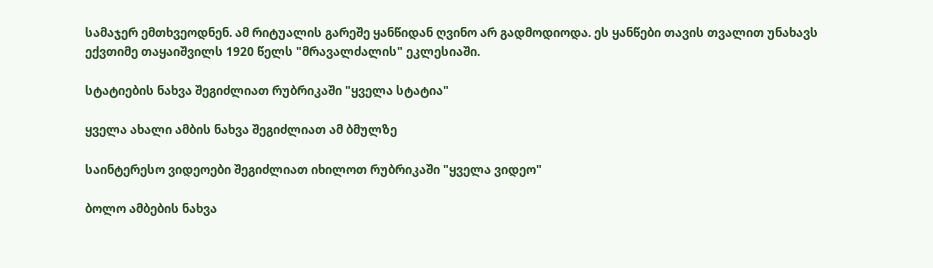სამაჯერ ემთხვეოდნენ. ამ რიტუალის გარეშე ყანწიდან ღვინო არ გადმოდიოდა. ეს ყანწები თავის თვალით უნახავს ექვთიმე თაყაიშვილს 1920 წელს "მრავალძალის" ეკლესიაში.

სტატიების ნახვა შეგიძლიათ რუბრიკაში "ყველა სტატია"

ყველა ახალი ამბის ნახვა შეგიძლიათ ამ ბმულზე

საინტერესო ვიდეოები შეგიძლიათ იხილოთ რუბრიკაში "ყველა ვიდეო"

ბოლო ამბების ნახვა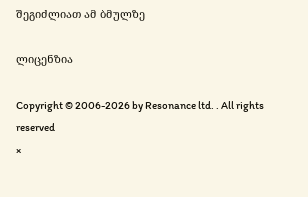შეგიძლიათ ამ ბმულზე

ლიცენზია

Copyright © 2006-2026 by Resonance ltd. . All rights reserved
×